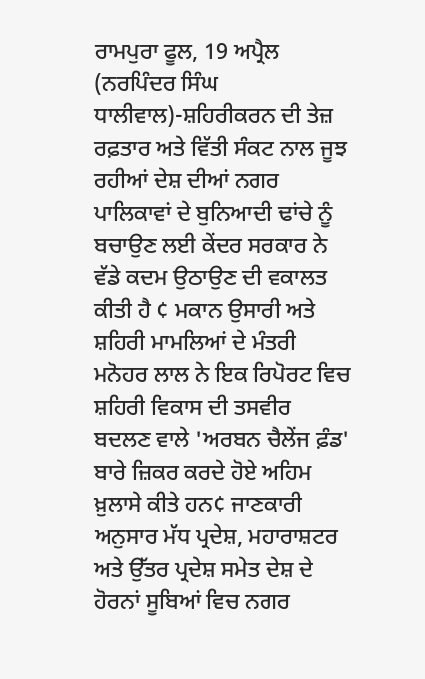ਰਾਮਪੁਰਾ ਫੂਲ, 19 ਅਪ੍ਰੈਲ (ਨਰਪਿੰਦਰ ਸਿੰਘ ਧਾਲੀਵਾਲ)-ਸ਼ਹਿਰੀਕਰਨ ਦੀ ਤੇਜ਼ ਰਫ਼ਤਾਰ ਅਤੇ ਵਿੱਤੀ ਸੰਕਟ ਨਾਲ ਜੂਝ ਰਹੀਆਂ ਦੇਸ਼ ਦੀਆਂ ਨਗਰ ਪਾਲਿਕਾਵਾਂ ਦੇ ਬੁਨਿਆਦੀ ਢਾਂਚੇ ਨੂੰ ਬਚਾਉਣ ਲਈ ਕੇਂਦਰ ਸਰਕਾਰ ਨੇ ਵੱਡੇ ਕਦਮ ਉਠਾਉਣ ਦੀ ਵਕਾਲਤ ਕੀਤੀ ਹੈ ¢ ਮਕਾਨ ਉਸਾਰੀ ਅਤੇ ਸ਼ਹਿਰੀ ਮਾਮਲਿਆਂ ਦੇ ਮੰਤਰੀ ਮਨੋਹਰ ਲਾਲ ਨੇ ਇਕ ਰਿਪੋਰਟ ਵਿਚ ਸ਼ਹਿਰੀ ਵਿਕਾਸ ਦੀ ਤਸਵੀਰ ਬਦਲਣ ਵਾਲੇ 'ਅਰਬਨ ਚੈਲੇਂਜ ਫ਼ੰਡ' ਬਾਰੇ ਜ਼ਿਕਰ ਕਰਦੇ ਹੋਏ ਅਹਿਮ ਖ਼ੁਲਾਸੇ ਕੀਤੇ ਹਨ¢ ਜਾਣਕਾਰੀ ਅਨੁਸਾਰ ਮੱਧ ਪ੍ਰਦੇਸ਼, ਮਹਾਰਾਸ਼ਟਰ ਅਤੇ ਉੱਤਰ ਪ੍ਰਦੇਸ਼ ਸਮੇਤ ਦੇਸ਼ ਦੇ ਹੋਰਨਾਂ ਸੂਬਿਆਂ ਵਿਚ ਨਗਰ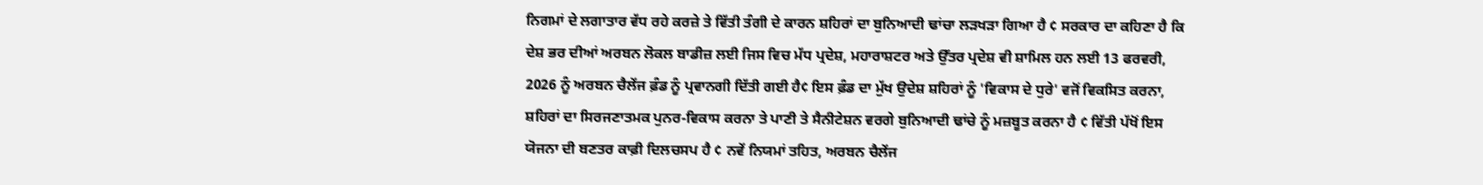ਨਿਗਮਾਂ ਦੇ ਲਗਾਤਾਰ ਵੱਧ ਰਹੇ ਕਰਜ਼ੇ ਤੇ ਵਿੱਤੀ ਤੰਗੀ ਦੇ ਕਾਰਨ ਸ਼ਹਿਰਾਂ ਦਾ ਬੁਨਿਆਦੀ ਢਾਂਚਾ ਲੜਖੜਾ ਗਿਆ ਹੈ ¢ ਸਰਕਾਰ ਦਾ ਕਹਿਣਾ ਹੈ ਕਿ ਦੇਸ਼ ਭਰ ਦੀਆਂ ਅਰਬਨ ਲੋਕਲ ਬਾਡੀਜ਼ ਲਈ ਜਿਸ ਵਿਚ ਮੱਧ ਪ੍ਰਦੇਸ਼, ਮਹਾਰਾਸ਼ਟਰ ਅਤੇ ਉੱਤਰ ਪ੍ਰਦੇਸ਼ ਵੀ ਸ਼ਾਮਿਲ ਹਨ ਲਈ 13 ਫਰਵਰੀ, 2026 ਨੂੰ ਅਰਬਨ ਚੈਲੇਂਜ ਫ਼ੰਡ ਨੂੰ ਪ੍ਰਵਾਨਗੀ ਦਿੱਤੀ ਗਈ ਹੈ¢ ਇਸ ਫ਼ੰਡ ਦਾ ਮੁੱਖ ਉਦੇਸ਼ ਸ਼ਹਿਰਾਂ ਨੂੰ 'ਵਿਕਾਸ ਦੇ ਧੁਰੇ' ਵਜੋਂ ਵਿਕਸਿਤ ਕਰਨਾ, ਸ਼ਹਿਰਾਂ ਦਾ ਸਿਰਜਣਾਤਮਕ ਪੁਨਰ-ਵਿਕਾਸ ਕਰਨਾ ਤੇ ਪਾਣੀ ਤੇ ਸੈਨੀਟੇਸ਼ਨ ਵਰਗੇ ਬੁਨਿਆਦੀ ਢਾਂਚੇ ਨੂੰ ਮਜ਼ਬੂਤ ਕਰਨਾ ਹੈ ¢ ਵਿੱਤੀ ਪੱਖੋਂ ਇਸ ਯੋਜਨਾ ਦੀ ਬਣਤਰ ਕਾਫ਼ੀ ਦਿਲਚਸਪ ਹੈ ¢ ਨਵੇਂ ਨਿਯਮਾਂ ਤਹਿਤ, ਅਰਬਨ ਚੈਲੇਂਜ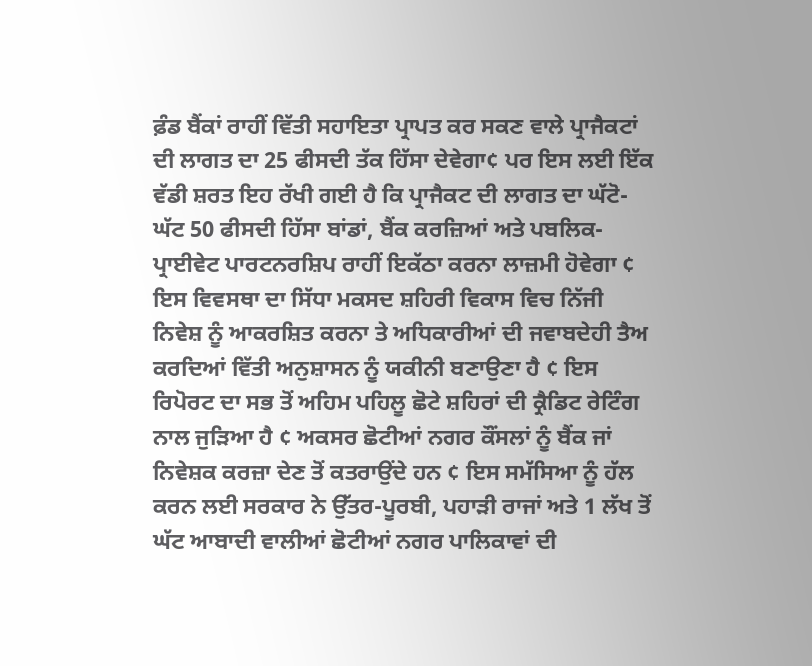ਫ਼ੰਡ ਬੈਂਕਾਂ ਰਾਹੀਂ ਵਿੱਤੀ ਸਹਾਇਤਾ ਪ੍ਰਾਪਤ ਕਰ ਸਕਣ ਵਾਲੇ ਪ੍ਰਾਜੈਕਟਾਂ ਦੀ ਲਾਗਤ ਦਾ 25 ਫੀਸਦੀ ਤੱਕ ਹਿੱਸਾ ਦੇਵੇਗਾ¢ ਪਰ ਇਸ ਲਈ ਇੱਕ ਵੱਡੀ ਸ਼ਰਤ ਇਹ ਰੱਖੀ ਗਈ ਹੈ ਕਿ ਪ੍ਰਾਜੈਕਟ ਦੀ ਲਾਗਤ ਦਾ ਘੱਟੋ-ਘੱਟ 50 ਫੀਸਦੀ ਹਿੱਸਾ ਬਾਂਡਾਂ, ਬੈਂਕ ਕਰਜ਼ਿਆਂ ਅਤੇ ਪਬਲਿਕ-ਪ੍ਰਾਈਵੇਟ ਪਾਰਟਨਰਸ਼ਿਪ ਰਾਹੀਂ ਇਕੱਠਾ ਕਰਨਾ ਲਾਜ਼ਮੀ ਹੋਵੇਗਾ ¢ ਇਸ ਵਿਵਸਥਾ ਦਾ ਸਿੱਧਾ ਮਕਸਦ ਸ਼ਹਿਰੀ ਵਿਕਾਸ ਵਿਚ ਨਿੱਜੀ ਨਿਵੇਸ਼ ਨੂੰ ਆਕਰਸ਼ਿਤ ਕਰਨਾ ਤੇ ਅਧਿਕਾਰੀਆਂ ਦੀ ਜਵਾਬਦੇਹੀ ਤੈਅ ਕਰਦਿਆਂ ਵਿੱਤੀ ਅਨੁਸ਼ਾਸਨ ਨੂੰ ਯਕੀਨੀ ਬਣਾਉਣਾ ਹੈ ¢ ਇਸ ਰਿਪੋਰਟ ਦਾ ਸਭ ਤੋਂ ਅਹਿਮ ਪਹਿਲੂ ਛੋਟੇ ਸ਼ਹਿਰਾਂ ਦੀ ਕ੍ਰੈਡਿਟ ਰੇਟਿੰਗ ਨਾਲ ਜੁੜਿਆ ਹੈ ¢ ਅਕਸਰ ਛੋਟੀਆਂ ਨਗਰ ਕੌਂਸਲਾਂ ਨੂੰ ਬੈਂਕ ਜਾਂ ਨਿਵੇਸ਼ਕ ਕਰਜ਼ਾ ਦੇਣ ਤੋਂ ਕਤਰਾਉਂਦੇ ਹਨ ¢ ਇਸ ਸਮੱਸਿਆ ਨੂੰ ਹੱਲ ਕਰਨ ਲਈ ਸਰਕਾਰ ਨੇ ਉੱਤਰ-ਪੂਰਬੀ, ਪਹਾੜੀ ਰਾਜਾਂ ਅਤੇ 1 ਲੱਖ ਤੋਂ ਘੱਟ ਆਬਾਦੀ ਵਾਲੀਆਂ ਛੋਟੀਆਂ ਨਗਰ ਪਾਲਿਕਾਵਾਂ ਦੀ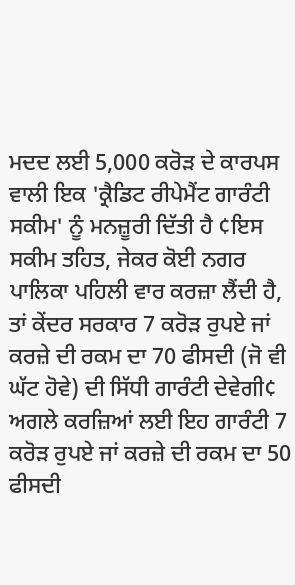ਮਦਦ ਲਈ 5,000 ਕਰੋੜ ਦੇ ਕਾਰਪਸ ਵਾਲੀ ਇਕ 'ਕ੍ਰੈਡਿਟ ਰੀਪੇਮੈਂਟ ਗਾਰੰਟੀ ਸਕੀਮ' ਨੂੰ ਮਨਜ਼ੂਰੀ ਦਿੱਤੀ ਹੈ ¢ਇਸ ਸਕੀਮ ਤਹਿਤ, ਜੇਕਰ ਕੋਈ ਨਗਰ ਪਾਲਿਕਾ ਪਹਿਲੀ ਵਾਰ ਕਰਜ਼ਾ ਲੈਂਦੀ ਹੈ, ਤਾਂ ਕੇਂਦਰ ਸਰਕਾਰ 7 ਕਰੋੜ ਰੁਪਏ ਜਾਂ ਕਰਜ਼ੇ ਦੀ ਰਕਮ ਦਾ 70 ਫੀਸਦੀ (ਜੋ ਵੀ ਘੱਟ ਹੋਵੇ) ਦੀ ਸਿੱਧੀ ਗਾਰੰਟੀ ਦੇਵੇਗੀ¢ ਅਗਲੇ ਕਰਜ਼ਿਆਂ ਲਈ ਇਹ ਗਾਰੰਟੀ 7 ਕਰੋੜ ਰੁਪਏ ਜਾਂ ਕਰਜ਼ੇ ਦੀ ਰਕਮ ਦਾ 50 ਫੀਸਦੀ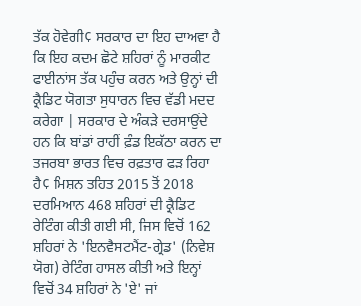ਤੱਕ ਹੋਵੇਗੀ¢ ਸਰਕਾਰ ਦਾ ਇਹ ਦਾਅਵਾ ਹੈ ਕਿ ਇਹ ਕਦਮ ਛੋਟੇ ਸ਼ਹਿਰਾਂ ਨੂੰ ਮਾਰਕੀਟ ਫਾਈਨਾਂਸ ਤੱਕ ਪਹੁੰਚ ਕਰਨ ਅਤੇ ਉਨ੍ਹਾਂ ਦੀ ਕ੍ਰੈਡਿਟ ਯੋਗਤਾ ਸੁਧਾਰਨ ਵਿਚ ਵੱਡੀ ਮਦਦ ਕਰੇਗਾ | ਸਰਕਾਰ ਦੇ ਅੰਕੜੇ ਦਰਸਾਉਂਦੇ ਹਨ ਕਿ ਬਾਂਡਾਂ ਰਾਹੀਂ ਫ਼ੰਡ ਇਕੱਠਾ ਕਰਨ ਦਾ ਤਜਰਬਾ ਭਾਰਤ ਵਿਚ ਰਫ਼ਤਾਰ ਫੜ ਰਿਹਾ ਹੈ¢ ਮਿਸ਼ਨ ਤਹਿਤ 2015 ਤੋਂ 2018 ਦਰਮਿਆਨ 468 ਸ਼ਹਿਰਾਂ ਦੀ ਕ੍ਰੈਡਿਟ ਰੇਟਿੰਗ ਕੀਤੀ ਗਈ ਸੀ, ਜਿਸ ਵਿਚੋਂ 162 ਸ਼ਹਿਰਾਂ ਨੇ 'ਇਨਵੈਸਟਮੈਂਟ-ਗ੍ਰੇਡ' (ਨਿਵੇਸ਼ ਯੋਗ) ਰੇਟਿੰਗ ਹਾਸਲ ਕੀਤੀ ਅਤੇ ਇਨ੍ਹਾਂ ਵਿਚੋਂ 34 ਸ਼ਹਿਰਾਂ ਨੇ 'ਏ' ਜਾਂ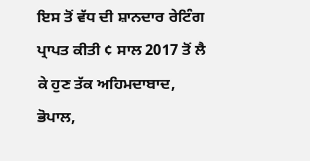ਇਸ ਤੋਂ ਵੱਧ ਦੀ ਸ਼ਾਨਦਾਰ ਰੇਟਿੰਗ ਪ੍ਰਾਪਤ ਕੀਤੀ ¢ ਸਾਲ 2017 ਤੋਂ ਲੈ ਕੇ ਹੁਣ ਤੱਕ ਅਹਿਮਦਾਬਾਦ, ਭੋਪਾਲ,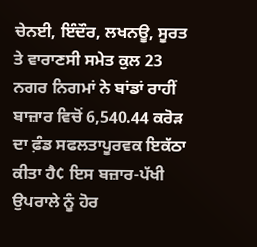ਚੇਨਈ, ਇੰਦੌਰ, ਲਖਨਊ, ਸੂਰਤ ਤੇ ਵਾਰਾਣਸੀ ਸਮੇਤ ਕੁਲ 23 ਨਗਰ ਨਿਗਮਾਂ ਨੇ ਬਾਂਡਾਂ ਰਾਹੀਂ ਬਾਜ਼ਾਰ ਵਿਚੋਂ 6,540.44 ਕਰੋੜ ਦਾ ਫ਼ੰਡ ਸਫਲਤਾਪੂਰਵਕ ਇਕੱਠਾ ਕੀਤਾ ਹੈ¢ ਇਸ ਬਜ਼ਾਰ-ਪੱਖੀ ਉਪਰਾਲੇ ਨੂੰ ਹੋਰ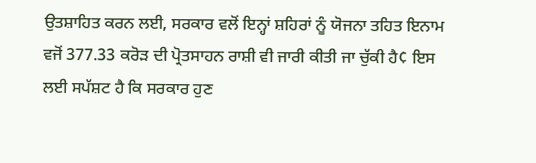ਉਤਸ਼ਾਹਿਤ ਕਰਨ ਲਈ, ਸਰਕਾਰ ਵਲੋਂ ਇਨ੍ਹਾਂ ਸ਼ਹਿਰਾਂ ਨੂੰ ਯੋਜਨਾ ਤਹਿਤ ਇਨਾਮ ਵਜੋਂ 377.33 ਕਰੋੜ ਦੀ ਪ੍ਰੋਤਸਾਹਨ ਰਾਸ਼ੀ ਵੀ ਜਾਰੀ ਕੀਤੀ ਜਾ ਚੁੱਕੀ ਹੈ¢ ਇਸ ਲਈ ਸਪੱਸ਼ਟ ਹੈ ਕਿ ਸਰਕਾਰ ਹੁਣ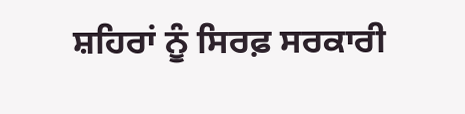ਸ਼ਹਿਰਾਂ ਨੂੰ ਸਿਰਫ਼ ਸਰਕਾਰੀ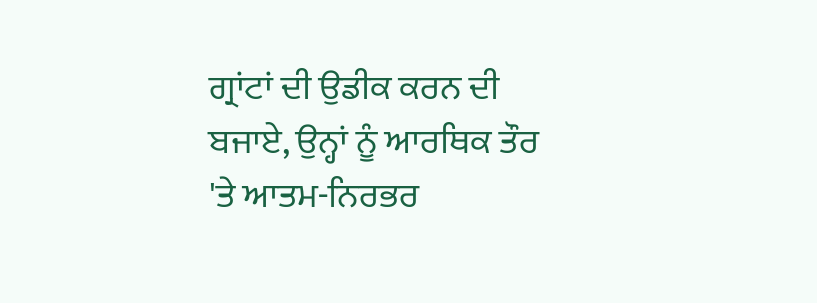ਗ੍ਰਾਂਟਾਂ ਦੀ ਉਡੀਕ ਕਰਨ ਦੀ ਬਜਾਏ, ਉਨ੍ਹਾਂ ਨੂੰ ਆਰਥਿਕ ਤੌਰ 'ਤੇ ਆਤਮ-ਨਿਰਭਰ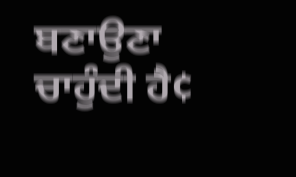ਬਣਾਉਣਾ ਚਾਹੁੰਦੀ ਹੈ¢